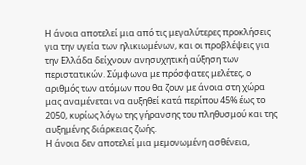Η άνοια αποτελεί μια από τις μεγαλύτερες προκλήσεις για την υγεία των ηλικιωμένων, και οι προβλέψεις για την Ελλάδα δείχνουν ανησυχητική αύξηση των περιστατικών. Σύμφωνα με πρόσφατες μελέτες, ο αριθμός των ατόμων που θα ζουν με άνοια στη χώρα μας αναμένεται να αυξηθεί κατά περίπου 45% έως το 2050, κυρίως λόγω της γήρανσης του πληθυσμού και της αυξημένης διάρκειας ζωής.
Η άνοια δεν αποτελεί μια μεμονωμένη ασθένεια,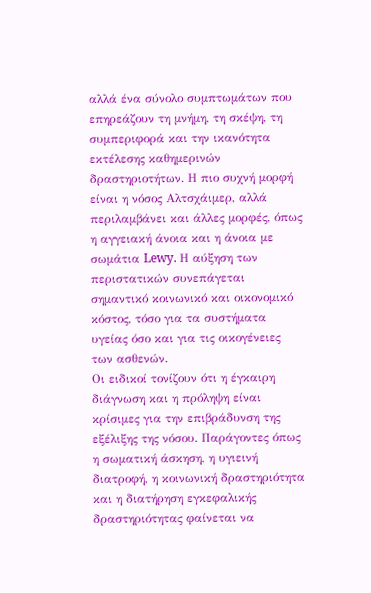αλλά ένα σύνολο συμπτωμάτων που επηρεάζουν τη μνήμη, τη σκέψη, τη συμπεριφορά και την ικανότητα εκτέλεσης καθημερινών δραστηριοτήτων. Η πιο συχνή μορφή είναι η νόσος Αλτσχάιμερ, αλλά περιλαμβάνει και άλλες μορφές, όπως η αγγειακή άνοια και η άνοια με σωμάτια Lewy. Η αύξηση των περιστατικών συνεπάγεται σημαντικό κοινωνικό και οικονομικό κόστος, τόσο για τα συστήματα υγείας όσο και για τις οικογένειες των ασθενών.
Οι ειδικοί τονίζουν ότι η έγκαιρη διάγνωση και η πρόληψη είναι κρίσιμες για την επιβράδυνση της εξέλιξης της νόσου. Παράγοντες όπως η σωματική άσκηση, η υγιεινή διατροφή, η κοινωνική δραστηριότητα και η διατήρηση εγκεφαλικής δραστηριότητας φαίνεται να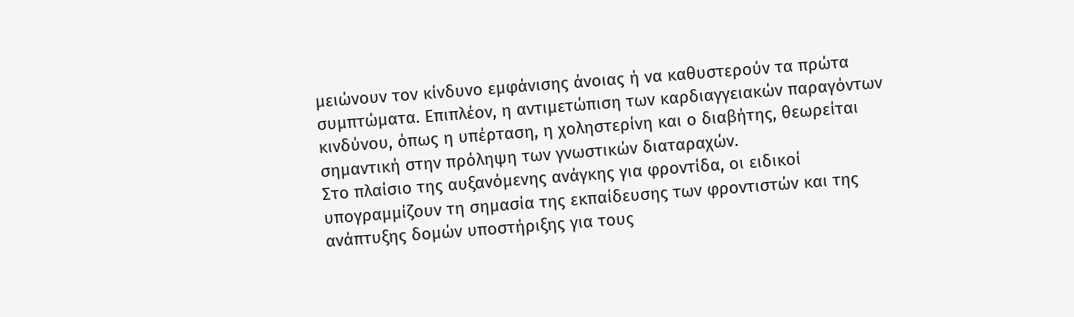μειώνουν τον κίνδυνο εμφάνισης άνοιας ή να καθυστερούν τα πρώτα συμπτώματα. Επιπλέον, η αντιμετώπιση των καρδιαγγειακών παραγόντων κινδύνου, όπως η υπέρταση, η χοληστερίνη και ο διαβήτης, θεωρείται σημαντική στην πρόληψη των γνωστικών διαταραχών.
Στο πλαίσιο της αυξανόμενης ανάγκης για φροντίδα, οι ειδικοί υπογραμμίζουν τη σημασία της εκπαίδευσης των φροντιστών και της ανάπτυξης δομών υποστήριξης για τους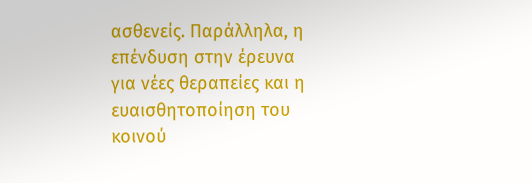ασθενείς. Παράλληλα, η επένδυση στην έρευνα για νέες θεραπείες και η ευαισθητοποίηση του κοινού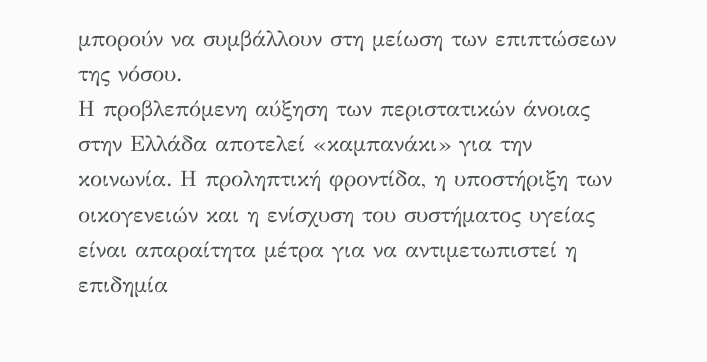μπορούν να συμβάλλουν στη μείωση των επιπτώσεων της νόσου.
Η προβλεπόμενη αύξηση των περιστατικών άνοιας στην Ελλάδα αποτελεί «καμπανάκι» για την κοινωνία. Η προληπτική φροντίδα, η υποστήριξη των οικογενειών και η ενίσχυση του συστήματος υγείας είναι απαραίτητα μέτρα για να αντιμετωπιστεί η επιδημία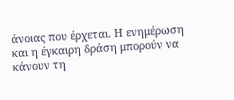άνοιας που έρχεται. Η ενημέρωση και η έγκαιρη δράση μπορούν να κάνουν τη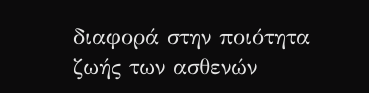διαφορά στην ποιότητα ζωής των ασθενών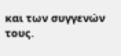και των συγγενών τους.